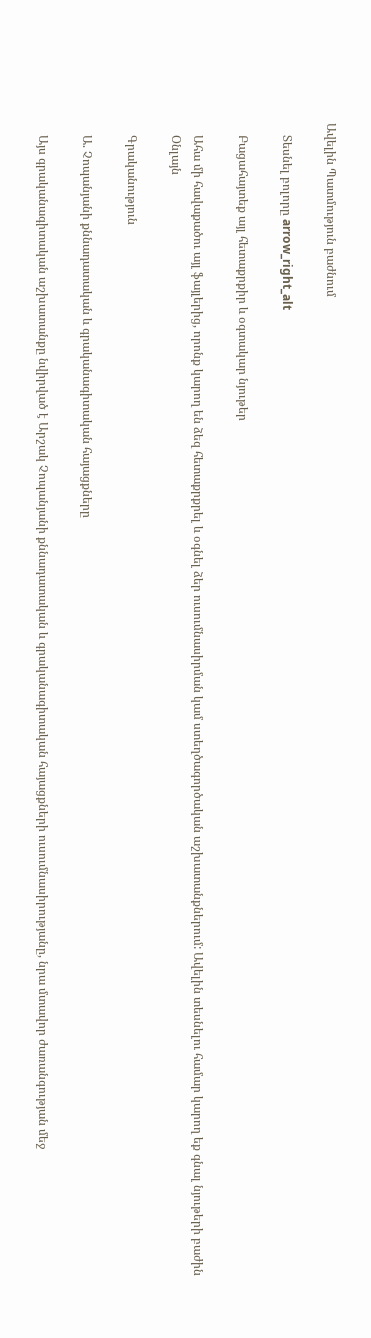Ավելին Պատմություն բաժնում

    Տեսնել բոլորը arrow_right_alt

    Բացահայտեք այլ հետաքրքիր և օգտակար նյութեր

    Ահա մի հավաքածու այլ ֆայլերից, որոնք կարող են ձեզ հետաքրքրել և օգնել ձեր ուսումնասիրման կամ ստեղծագործական աշխատանքներում: Ավելին տեսնելու համար կարող եք գնալ նյութերի բաժին
    Օնլայն

    Գրականություն

    Ա. Չոպանյանի քննադատական և գրականագիտական հայացքները

    Այս գրականագիտական աշխատանքը նվիրված է Արշակ Չոպանյանի քննադատական և գրականագիտական հայացքների ուսումնասիրությանը, նրա մտավոր ժառանգության մեջ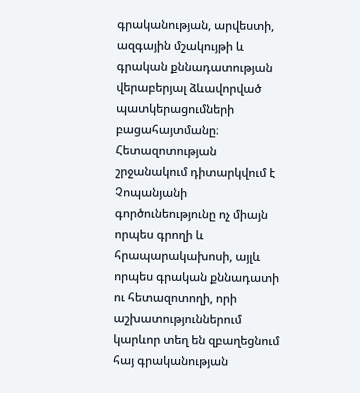գրականության, արվեստի, ազգային մշակույթի և գրական քննադատության վերաբերյալ ձևավորված պատկերացումների բացահայտմանը։ Հետազոտության շրջանակում դիտարկվում է Չոպանյանի գործունեությունը ոչ միայն որպես գրողի և հրապարակախոսի, այլև որպես գրական քննադատի ու հետազոտողի, որի աշխատություններում կարևոր տեղ են զբաղեցնում հայ գրականության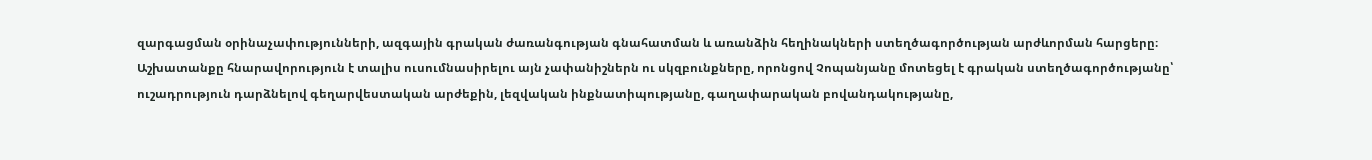զարգացման օրինաչափությունների, ազգային գրական ժառանգության գնահատման և առանձին հեղինակների ստեղծագործության արժևորման հարցերը։ Աշխատանքը հնարավորություն է տալիս ուսումնասիրելու այն չափանիշներն ու սկզբունքները, որոնցով Չոպանյանը մոտեցել է գրական ստեղծագործությանը՝ ուշադրություն դարձնելով գեղարվեստական արժեքին, լեզվական ինքնատիպությանը, գաղափարական բովանդակությանը,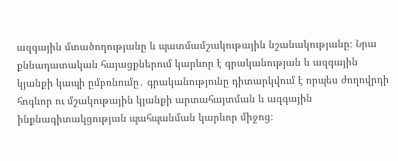ազգային մտածողությանը և պատմամշակութային նշանակությանը։ Նրա քննադատական հայացքներում կարևոր է գրականության և ազգային կյանքի կապի ըմբռնումը․ գրականությունը դիտարկվում է որպես ժողովրդի հոգևոր ու մշակութային կյանքի արտահայտման և ազգային ինքնագիտակցության պահպանման կարևոր միջոց։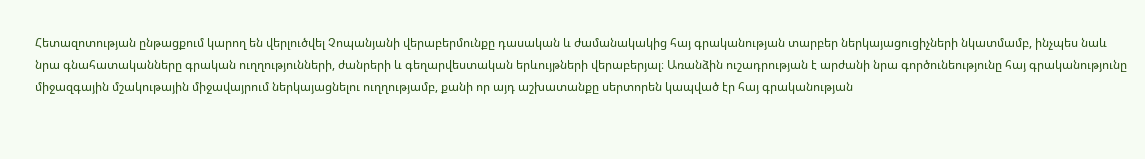Հետազոտության ընթացքում կարող են վերլուծվել Չոպանյանի վերաբերմունքը դասական և ժամանակակից հայ գրականության տարբեր ներկայացուցիչների նկատմամբ, ինչպես նաև նրա գնահատականները գրական ուղղությունների, ժանրերի և գեղարվեստական երևույթների վերաբերյալ։ Առանձին ուշադրության է արժանի նրա գործունեությունը հայ գրականությունը միջազգային մշակութային միջավայրում ներկայացնելու ուղղությամբ, քանի որ այդ աշխատանքը սերտորեն կապված էր հայ գրականության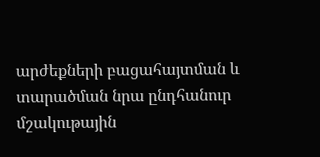արժեքների բացահայտման և տարածման նրա ընդհանուր մշակութային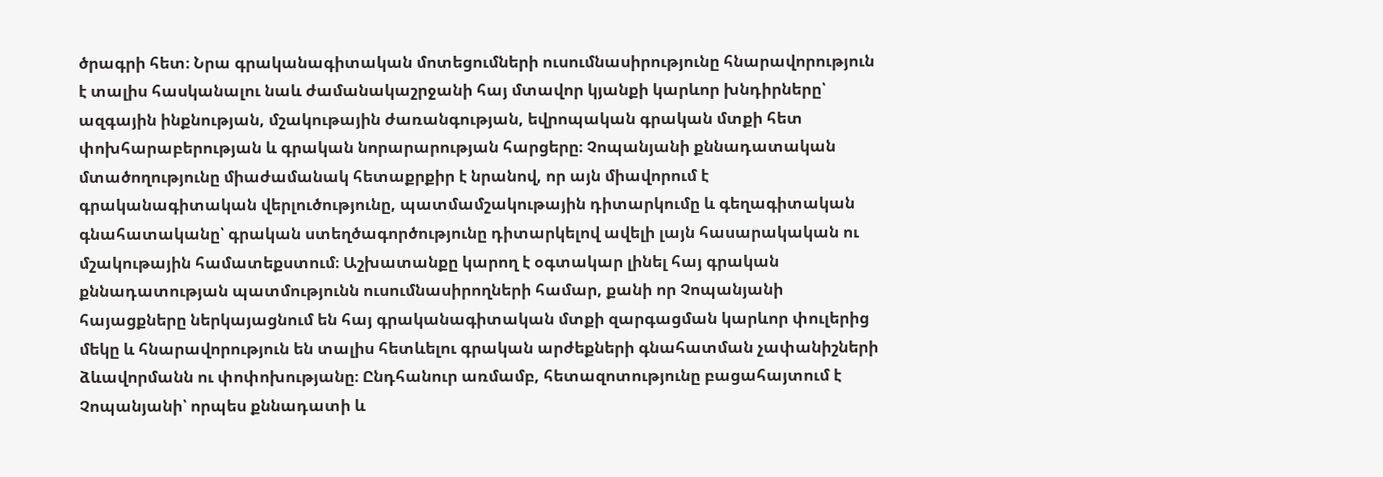ծրագրի հետ։ Նրա գրականագիտական մոտեցումների ուսումնասիրությունը հնարավորություն է տալիս հասկանալու նաև ժամանակաշրջանի հայ մտավոր կյանքի կարևոր խնդիրները՝ ազգային ինքնության, մշակութային ժառանգության, եվրոպական գրական մտքի հետ փոխհարաբերության և գրական նորարարության հարցերը։ Չոպանյանի քննադատական մտածողությունը միաժամանակ հետաքրքիր է նրանով, որ այն միավորում է գրականագիտական վերլուծությունը, պատմամշակութային դիտարկումը և գեղագիտական գնահատականը՝ գրական ստեղծագործությունը դիտարկելով ավելի լայն հասարակական ու մշակութային համատեքստում։ Աշխատանքը կարող է օգտակար լինել հայ գրական քննադատության պատմությունն ուսումնասիրողների համար, քանի որ Չոպանյանի հայացքները ներկայացնում են հայ գրականագիտական մտքի զարգացման կարևոր փուլերից մեկը և հնարավորություն են տալիս հետևելու գրական արժեքների գնահատման չափանիշների ձևավորմանն ու փոփոխությանը։ Ընդհանուր առմամբ, հետազոտությունը բացահայտում է Չոպանյանի՝ որպես քննադատի և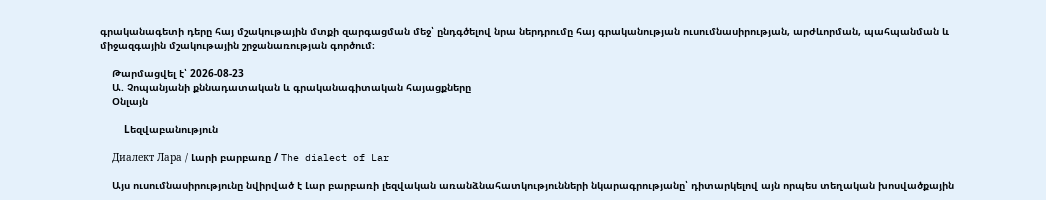գրականագետի դերը հայ մշակութային մտքի զարգացման մեջ՝ ընդգծելով նրա ներդրումը հայ գրականության ուսումնասիրության, արժևորման, պահպանման և միջազգային մշակութային շրջանառության գործում։

    Թարմացվել է՝ 2026-08-23
    Ա. Չոպանյանի քննադատական և գրականագիտական հայացքները
    Օնլայն

    Lեզվաբանություն

    Диалект Лара / Լարի բարբառը / The dialect of Lar

    Այս ուսումնասիրությունը նվիրված է Լար բարբառի լեզվական առանձնահատկությունների նկարագրությանը՝ դիտարկելով այն որպես տեղական խոսվածքային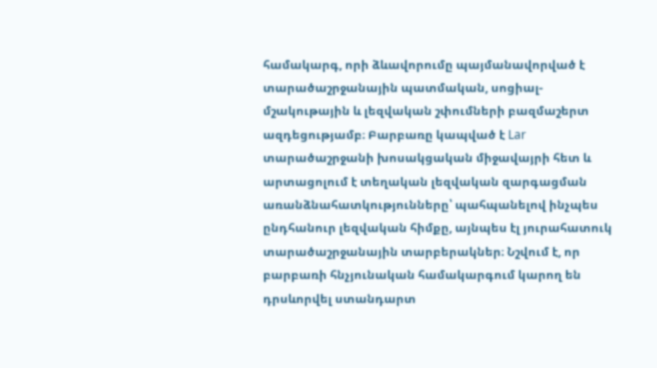համակարգ, որի ձևավորումը պայմանավորված է տարածաշրջանային պատմական, սոցիալ-մշակութային և լեզվական շփումների բազմաշերտ ազդեցությամբ։ Բարբառը կապված է Lar տարածաշրջանի խոսակցական միջավայրի հետ և արտացոլում է տեղական լեզվական զարգացման առանձնահատկությունները՝ պահպանելով ինչպես ընդհանուր լեզվական հիմքը, այնպես էլ յուրահատուկ տարածաշրջանային տարբերակներ։ Նշվում է, որ բարբառի հնչյունական համակարգում կարող են դրսևորվել ստանդարտ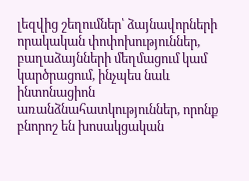լեզվից շեղումներ՝ ձայնավորների որակական փոփոխություններ, բաղաձայնների մեղմացում կամ կարծրացում, ինչպես նաև ինտոնացիոն առանձնահատկություններ, որոնք բնորոշ են խոսակցական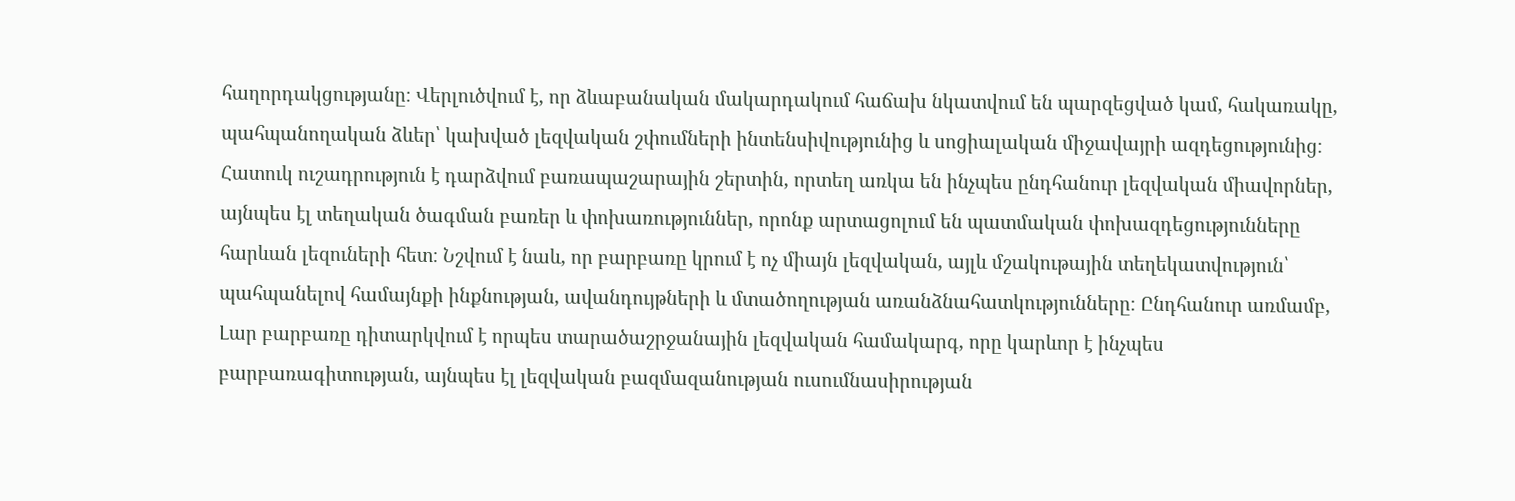հաղորդակցությանը։ Վերլուծվում է, որ ձևաբանական մակարդակում հաճախ նկատվում են պարզեցված կամ, հակառակը, պահպանողական ձևեր՝ կախված լեզվական շփումների ինտենսիվությունից և սոցիալական միջավայրի ազդեցությունից։ Հատուկ ուշադրություն է դարձվում բառապաշարային շերտին, որտեղ առկա են ինչպես ընդհանուր լեզվական միավորներ, այնպես էլ տեղական ծագման բառեր և փոխառություններ, որոնք արտացոլում են պատմական փոխազդեցությունները հարևան լեզուների հետ։ Նշվում է նաև, որ բարբառը կրում է ոչ միայն լեզվական, այլև մշակութային տեղեկատվություն՝ պահպանելով համայնքի ինքնության, ավանդույթների և մտածողության առանձնահատկությունները։ Ընդհանուր առմամբ, Լար բարբառը դիտարկվում է որպես տարածաշրջանային լեզվական համակարգ, որը կարևոր է ինչպես բարբառագիտության, այնպես էլ լեզվական բազմազանության ուսումնասիրության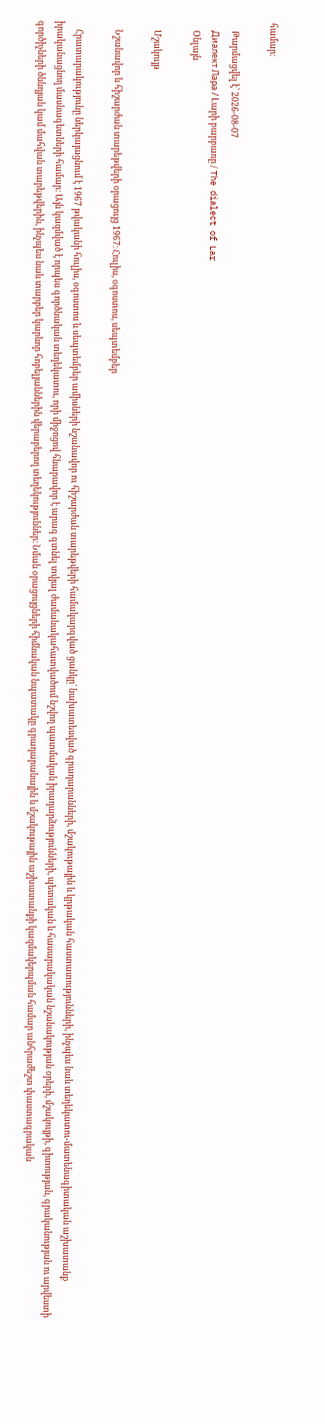համար։

    Թարմացվել է՝ 2026-08-07
    Диалект Лара / Լարի բարբառը / The dialect of Lar
    Օնլայն

    Մշակույթ

    Նշանավոր և հիշարժան տարեթվերի օրացույց 1967։ Հուլիս, օգոստոս, սեպտեմբեր

    Հրատարակությունը ներկայացնում է 1967 թվականի հուլիս, օգոստոս և սեպտեմբեր ամիսների նշանավոր ու հիշարժան տարեթվերի համակարգված ցանկը՝ նախատեսված գրադարանների, մշակութային և կրթական հաստատությունների, ինչպես նաև տեղեկատու-մատենագիտական աշխատանք իրականացնող մասնագետների համար։ Այն կազմված է որպես գործնական տեղեկատու, որի միջոցով հնարավոր է արագ գտնել տվյալ ժամանակահատվածում նշվող պատմական իրադարձությունների, պետական և հասարակական նշանակության օրերի, մշակույթի, գիտության, գրականության ու արվեստի գործիչների ծննդյան կամ մահվան տարեթվերին, ինչպես նաև տարբեր կարևոր հոբելյաններին վերաբերող տեղեկություններ։ Նման օրացույցների հիմնական նպատակը գրադարանային և մշակութային աշխատանքի կազմակերպման համար անհրաժեշտ փաստագրական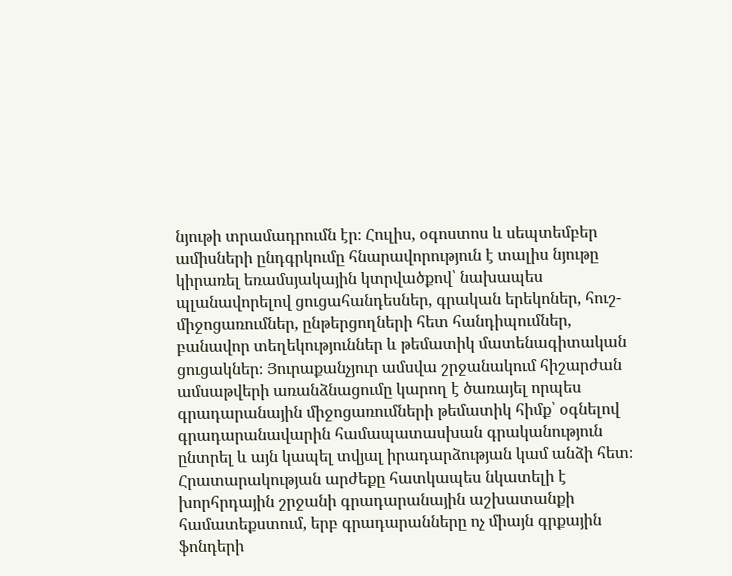նյութի տրամադրումն էր։ Հուլիս, օգոստոս և սեպտեմբեր ամիսների ընդգրկումը հնարավորություն է տալիս նյութը կիրառել եռամսյակային կտրվածքով՝ նախապես պլանավորելով ցուցահանդեսներ, գրական երեկոներ, հուշ-միջոցառումներ, ընթերցողների հետ հանդիպումներ, բանավոր տեղեկություններ և թեմատիկ մատենագիտական ցուցակներ։ Յուրաքանչյուր ամսվա շրջանակում հիշարժան ամսաթվերի առանձնացումը կարող է ծառայել որպես գրադարանային միջոցառումների թեմատիկ հիմք՝ օգնելով գրադարանավարին համապատասխան գրականություն ընտրել և այն կապել տվյալ իրադարձության կամ անձի հետ։ Հրատարակության արժեքը հատկապես նկատելի է խորհրդային շրջանի գրադարանային աշխատանքի համատեքստում, երբ գրադարանները ոչ միայն գրքային ֆոնդերի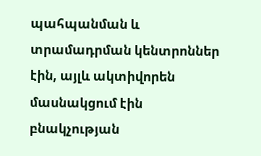պահպանման և տրամադրման կենտրոններ էին, այլև ակտիվորեն մասնակցում էին բնակչության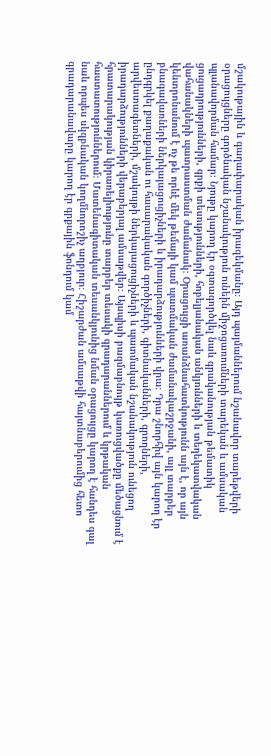մշակութային և գաղափարական իրազեկմանը։ Այդ պայմաններում նշանավոր տարեթվերի օրացույցները գործնական նշանակություն ունեին միջոցառումների տարեկան և ամսական պլանավորման համար։ Նյութը կարող էր օգտագործվել նաև գրականության թեմատիկ ցուցադրությունների, գրքի տեսությունների, հոբելյանական անկյունների և տեղեկատվական վահանակների պատրաստման ժամանակ։ Օրացույցի առանձնահատկությունն այն է, որ այն կենտրոնանում է ոչ թե որևէ մեկ թեմայի կամ պատմական ժամանակաշրջանի, այլ տարբեր բնագավառների ներկայացուցիչների և իրադարձությունների վրա։ Դրա շնորհիվ այն կարող էր ընդգրկել քաղաքական ու հասարակական գործիչների, գիտնականների, գրողների, արվեստագետների, մշակույթի ներկայացուցիչների և պատմական նշանակություն ունեցող իրադարձությունների վերաբերյալ ամսաթվեր։ Այսպիսի բազմաբնույթ կառուցվածքը մեծացնում է հրատարակության կիրառելիությունը տարբեր տեսակի գրադարաններում և կրթական հաստատություններում։ Մատենագիտական տեսանկյունից նման օրացույցը կարող է հանդես գալ նաև որպես սկզբնական կողմնորոշիչ աղբյուր։ Հիշարժան ամսաթվի հայտնաբերումից հետո գրադարանավարը կարող էր գրքային ֆոնդում կամ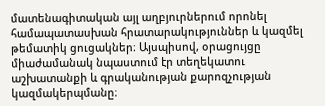մատենագիտական այլ աղբյուրներում որոնել համապատասխան հրատարակություններ և կազմել թեմատիկ ցուցակներ։ Այսպիսով, օրացույցը միաժամանակ նպաստում էր տեղեկատու աշխատանքի և գրականության քարոզչության կազմակերպմանը։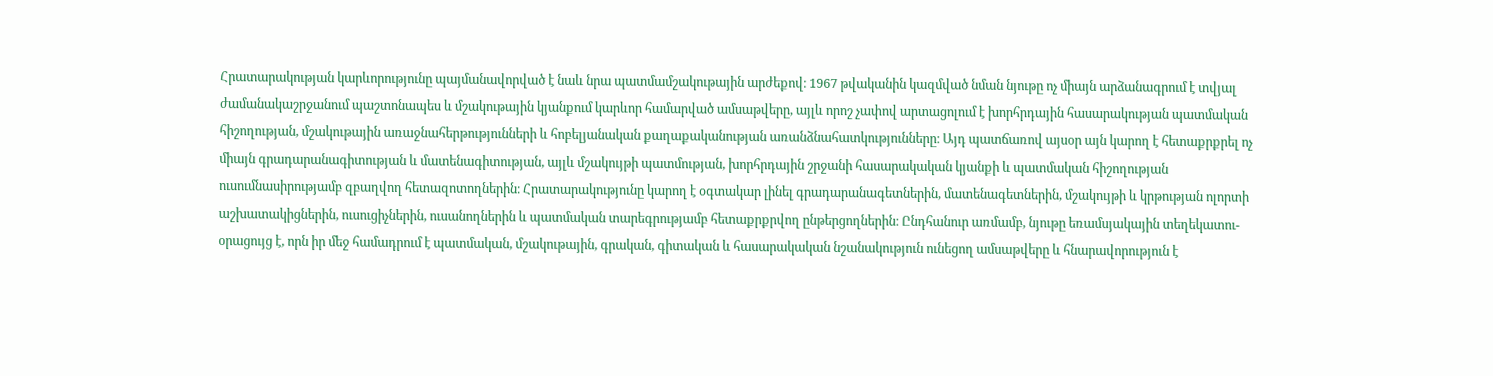Հրատարակության կարևորությունը պայմանավորված է նաև նրա պատմամշակութային արժեքով։ 1967 թվականին կազմված նման նյութը ոչ միայն արձանագրում է տվյալ ժամանակաշրջանում պաշտոնապես և մշակութային կյանքում կարևոր համարված ամսաթվերը, այլև որոշ չափով արտացոլում է խորհրդային հասարակության պատմական հիշողության, մշակութային առաջնահերթությունների և հոբելյանական քաղաքականության առանձնահատկությունները։ Այդ պատճառով այսօր այն կարող է հետաքրքրել ոչ միայն գրադարանագիտության և մատենագիտության, այլև մշակույթի պատմության, խորհրդային շրջանի հասարակական կյանքի և պատմական հիշողության ուսումնասիրությամբ զբաղվող հետազոտողներին։ Հրատարակությունը կարող է օգտակար լինել գրադարանագետներին, մատենագետներին, մշակույթի և կրթության ոլորտի աշխատակիցներին, ուսուցիչներին, ուսանողներին և պատմական տարեգրությամբ հետաքրքրվող ընթերցողներին։ Ընդհանուր առմամբ, նյութը եռամսյակային տեղեկատու-օրացույց է, որն իր մեջ համադրում է պատմական, մշակութային, գրական, գիտական և հասարակական նշանակություն ունեցող ամսաթվերը և հնարավորություն է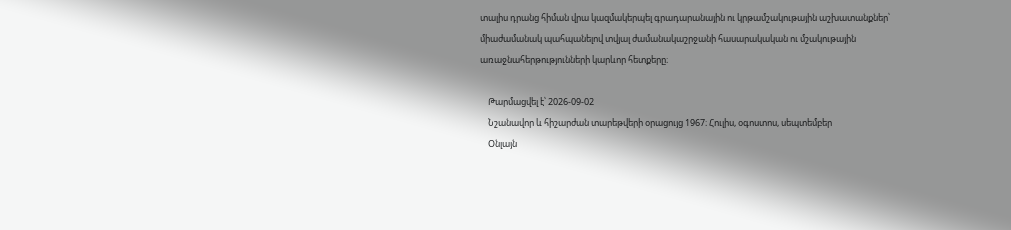տալիս դրանց հիման վրա կազմակերպել գրադարանային ու կրթամշակութային աշխատանքներ՝ միաժամանակ պահպանելով տվյալ ժամանակաշրջանի հասարակական ու մշակութային առաջնահերթությունների կարևոր հետքերը։

    Թարմացվել է՝ 2026-09-02
    Նշանավոր և հիշարժան տարեթվերի օրացույց 1967։ Հուլիս, օգոստոս, սեպտեմբեր
    Օնլայն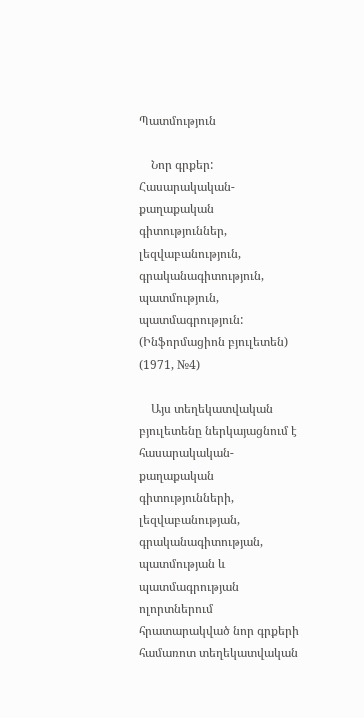Պատմություն

    Նոր գրքեր: Հասարակական-քաղաքական գիտություններ, լեզվաբանություն, գրականագիտություն, պատմություն, պատմագրություն: (Ինֆորմացիոն բյուլետեն) (1971, №4)

    Այս տեղեկատվական բյուլետենը ներկայացնում է հասարակական-քաղաքական գիտությունների, լեզվաբանության, գրականագիտության, պատմության և պատմագրության ոլորտներում հրատարակված նոր գրքերի համառոտ տեղեկատվական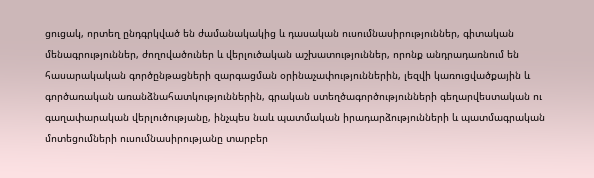ցուցակ, որտեղ ընդգրկված են ժամանակակից և դասական ուսումնասիրություններ, գիտական մենագրություններ, ժողովածուներ և վերլուծական աշխատություններ, որոնք անդրադառնում են հասարակական գործընթացների զարգացման օրինաչափություններին, լեզվի կառուցվածքային և գործառական առանձնահատկություններին, գրական ստեղծագործությունների գեղարվեստական ու գաղափարական վերլուծությանը, ինչպես նաև պատմական իրադարձությունների և պատմագրական մոտեցումների ուսումնասիրությանը տարբեր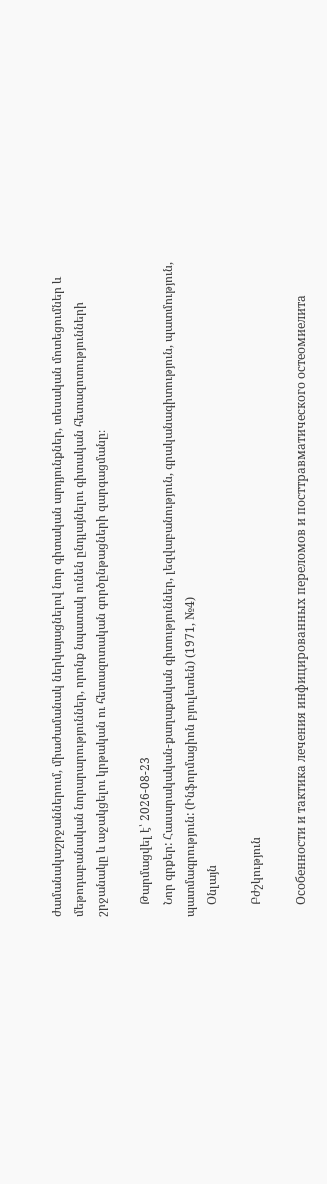ժամանակաշրջաններում, միաժամանակ ներկայացնելով նոր գիտական արդյունքներ, տեսական մոտեցումներ և մեթոդաբանական նորարարություններ, որոնք նպատակ ունեն ընդլայնելու գիտական հետազոտությունների շրջանակը և աջակցելու կրթական ու հետազոտական գործընթացների զարգացմանը։

    Թարմացվել է՝ 2026-08-23
    Նոր գրքեր: Հասարակական-քաղաքական գիտություններ, լեզվաբանություն, գրականագիտություն, պատմություն, պատմագրություն: (Ինֆորմացիոն բյուլետեն) (1971, №4)
    Օնլայն

    Բժշկություն

    Особенности и тактика лечения инфицированных переломов и посттравматического остеомиелита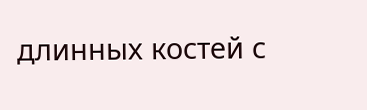длинных костей с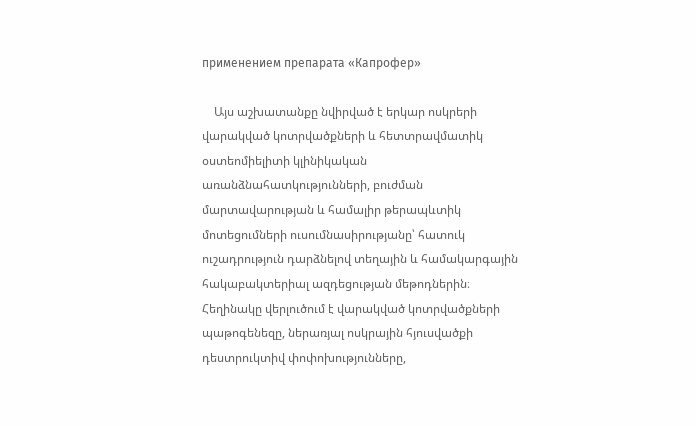применением препарата «Капрофер»

    Այս աշխատանքը նվիրված է երկար ոսկրերի վարակված կոտրվածքների և հետտրավմատիկ օստեոմիելիտի կլինիկական առանձնահատկությունների, բուժման մարտավարության և համալիր թերապևտիկ մոտեցումների ուսումնասիրությանը՝ հատուկ ուշադրություն դարձնելով տեղային և համակարգային հակաբակտերիալ ազդեցության մեթոդներին։ Հեղինակը վերլուծում է վարակված կոտրվածքների պաթոգենեզը, ներառյալ ոսկրային հյուսվածքի դեստրուկտիվ փոփոխությունները,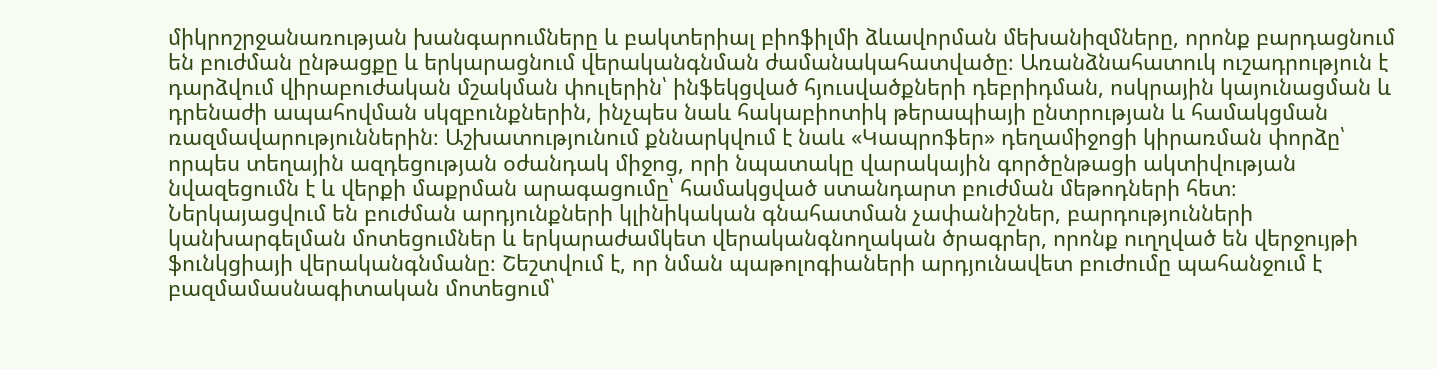միկրոշրջանառության խանգարումները և բակտերիալ բիոֆիլմի ձևավորման մեխանիզմները, որոնք բարդացնում են բուժման ընթացքը և երկարացնում վերականգնման ժամանակահատվածը։ Առանձնահատուկ ուշադրություն է դարձվում վիրաբուժական մշակման փուլերին՝ ինֆեկցված հյուսվածքների դեբրիդման, ոսկրային կայունացման և դրենաժի ապահովման սկզբունքներին, ինչպես նաև հակաբիոտիկ թերապիայի ընտրության և համակցման ռազմավարություններին։ Աշխատությունում քննարկվում է նաև «Կապրոֆեր» դեղամիջոցի կիրառման փորձը՝ որպես տեղային ազդեցության օժանդակ միջոց, որի նպատակը վարակային գործընթացի ակտիվության նվազեցումն է և վերքի մաքրման արագացումը՝ համակցված ստանդարտ բուժման մեթոդների հետ։ Ներկայացվում են բուժման արդյունքների կլինիկական գնահատման չափանիշներ, բարդությունների կանխարգելման մոտեցումներ և երկարաժամկետ վերականգնողական ծրագրեր, որոնք ուղղված են վերջույթի ֆունկցիայի վերականգնմանը։ Շեշտվում է, որ նման պաթոլոգիաների արդյունավետ բուժումը պահանջում է բազմամասնագիտական մոտեցում՝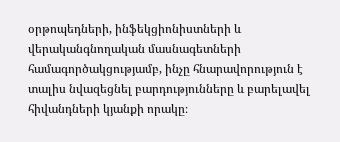օրթոպեդների, ինֆեկցիոնիստների և վերականգնողական մասնագետների համագործակցությամբ, ինչը հնարավորություն է տալիս նվազեցնել բարդությունները և բարելավել հիվանդների կյանքի որակը։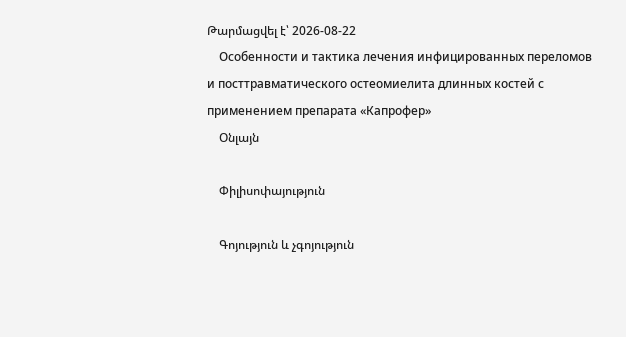Թարմացվել է՝ 2026-08-22
    Особенности и тактика лечения инфицированных переломов и посттравматического остеомиелита длинных костей с применением препарата «Капрофер»
    Օնլայն

    Փիլիսոփայություն

    Գոյություն և չգոյություն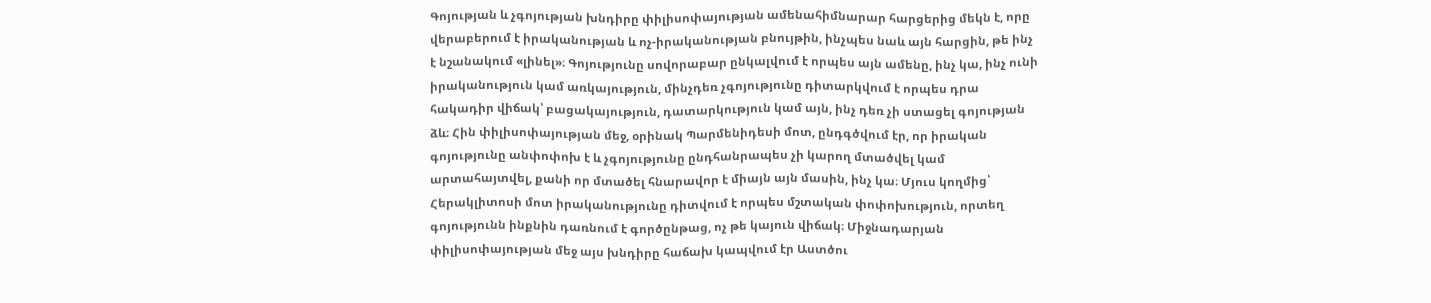Գոյության և չգոյության խնդիրը փիլիսոփայության ամենահիմնարար հարցերից մեկն է, որը վերաբերում է իրականության և ոչ-իրականության բնույթին, ինչպես նաև այն հարցին, թե ինչ է նշանակում «լինել»։ Գոյությունը սովորաբար ընկալվում է որպես այն ամենը, ինչ կա, ինչ ունի իրականություն կամ առկայություն, մինչդեռ չգոյությունը դիտարկվում է որպես դրա հակադիր վիճակ՝ բացակայություն, դատարկություն կամ այն, ինչ դեռ չի ստացել գոյության ձև։ Հին փիլիսոփայության մեջ, օրինակ Պարմենիդեսի մոտ, ընդգծվում էր, որ իրական գոյությունը անփոփոխ է և չգոյությունը ընդհանրապես չի կարող մտածվել կամ արտահայտվել, քանի որ մտածել հնարավոր է միայն այն մասին, ինչ կա։ Մյուս կողմից՝ Հերակլիտոսի մոտ իրականությունը դիտվում է որպես մշտական փոփոխություն, որտեղ գոյությունն ինքնին դառնում է գործընթաց, ոչ թե կայուն վիճակ։ Միջնադարյան փիլիսոփայության մեջ այս խնդիրը հաճախ կապվում էր Աստծու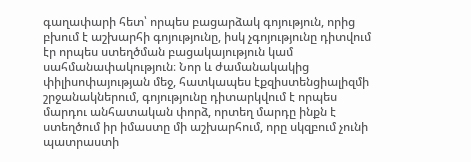գաղափարի հետ՝ որպես բացարձակ գոյություն, որից բխում է աշխարհի գոյությունը, իսկ չգոյությունը դիտվում էր որպես ստեղծման բացակայություն կամ սահմանափակություն։ Նոր և ժամանակակից փիլիսոփայության մեջ, հատկապես էքզիստենցիալիզմի շրջանակներում, գոյությունը դիտարկվում է որպես մարդու անհատական փորձ, որտեղ մարդը ինքն է ստեղծում իր իմաստը մի աշխարհում, որը սկզբում չունի պատրաստի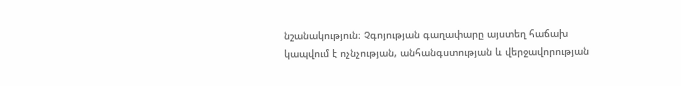նշանակություն։ Չգոյության գաղափարը այստեղ հաճախ կապվում է ոչնչության, անհանգստության և վերջավորության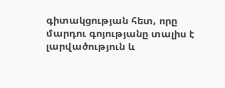գիտակցության հետ, որը մարդու գոյությանը տալիս է լարվածություն և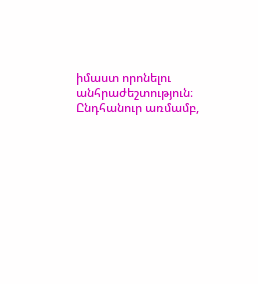իմաստ որոնելու անհրաժեշտություն։ Ընդհանուր առմամբ,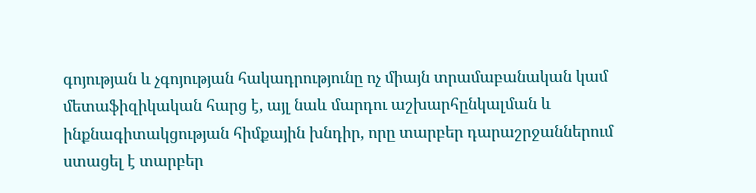գոյության և չգոյության հակադրությունը ոչ միայն տրամաբանական կամ մետաֆիզիկական հարց է, այլ նաև մարդու աշխարհընկալման և ինքնագիտակցության հիմքային խնդիր, որը տարբեր դարաշրջաններում ստացել է տարբեր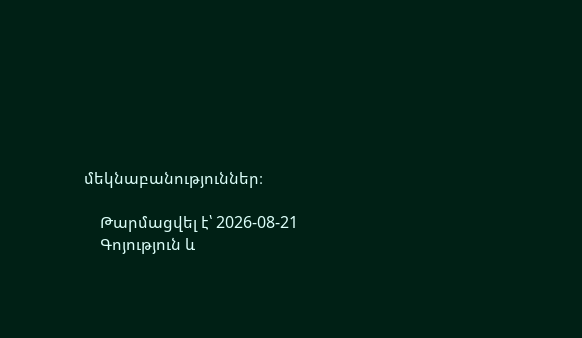մեկնաբանություններ։

    Թարմացվել է՝ 2026-08-21
    Գոյություն և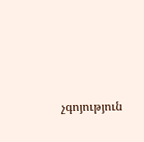չգոյություն